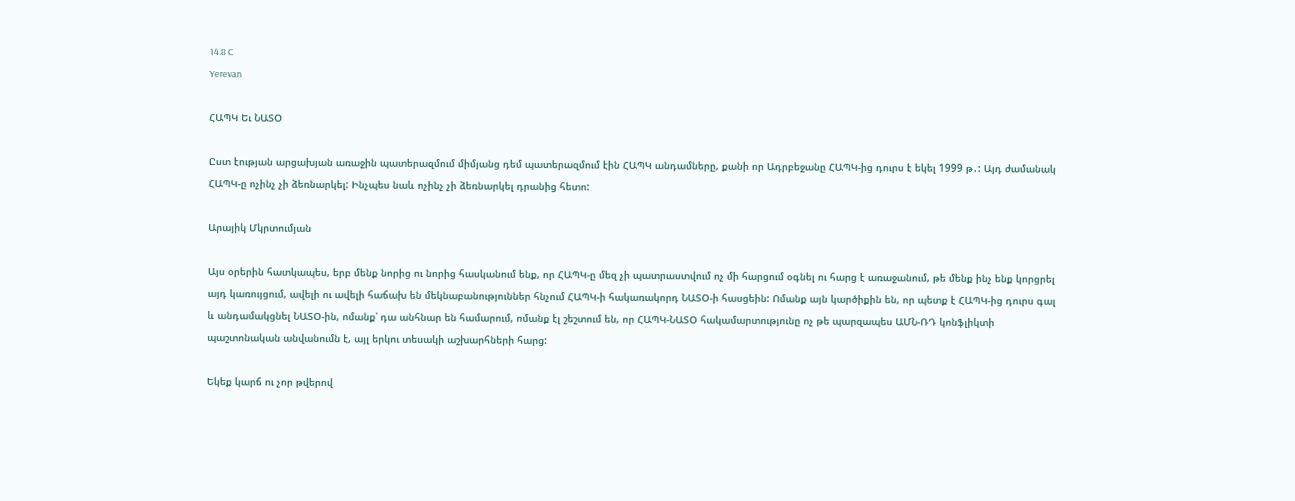14.8 C
Yerevan

ՀԱՊԿ Եւ ՆԱՏՕ

Ըստ էության արցախյան առաջին պատերազմում միմյանց դեմ պատերազմում էին ՀԱՊԿ անդամները, քանի որ Ադրբեջանը ՀԱՊԿ-ից դուրս է եկել 1999 թ․: Այդ ժամանակ ՀԱՊԿ‑ը ոչինչ չի ձեռնարկել: Ինչպես նաև ոչինչ չի ձեռնարկել դրանից հետո:

Արայիկ Մկրտումյան

Այս օրերին հատկապես, երբ մենք նորից ու նորից հասկանում ենք, որ ՀԱՊԿ‑ը մեզ չի պատրաստվում ոչ մի հարցում օգնել ու հարց է առաջանում, թե մենք ինչ ենք կորցրել այդ կառույցում, ավելի ու ավելի հաճախ են մեկնաբանություններ հնչում ՀԱՊԿ‑ի հակառակորդ ՆԱՏՕ‑ի հասցեին: Ոմանք այն կարծիքին են, որ պետք է ՀԱՊԿ-ից դուրս գալ և անդամակցնել ՆԱՏՕ-ին, ոմանք՝ դա անհնար են համարում, ոմանք էլ շեշտում են, որ ՀԱՊԿ-ՆԱՏՕ հակամարտությունը ոչ թե պարզապես ԱՄՆ-ՌԴ կոնֆլիկտի պաշտոնական անվանումն է, այլ երկու տեսակի աշխարհների հարց:

Եկեք կարճ ու չոր թվերով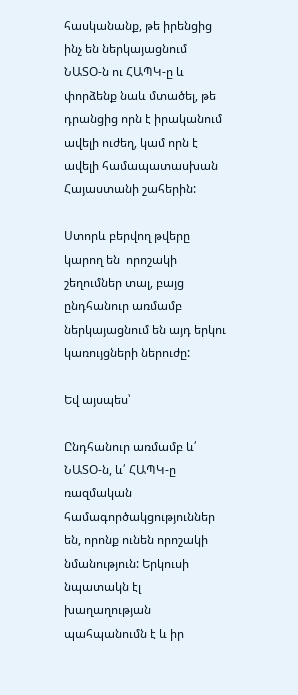հասկանանք, թե իրենցից ինչ են ներկայացնում ՆԱՏՕ‑ն ու ՀԱՊԿ‑ը և փորձենք նաև մտածել, թե դրանցից որն է իրականում ավելի ուժեղ, կամ որն է ավելի համապատասխան Հայաստանի շահերին:

Ստորև բերվող թվերը կարող են  որոշակի շեղումներ տալ, բայց ընդհանուր առմամբ ներկայացնում են այդ երկու կառույցների ներուժը:

Եվ այսպես՝

Ընդհանուր առմամբ և՛ ՆԱՏՕ‑ն, և՛ ՀԱՊԿ‑ը ռազմական համագործակցություններ են, որոնք ունեն որոշակի նմանություն: Երկուսի նպատակն էլ խաղաղության պահպանումն է և իր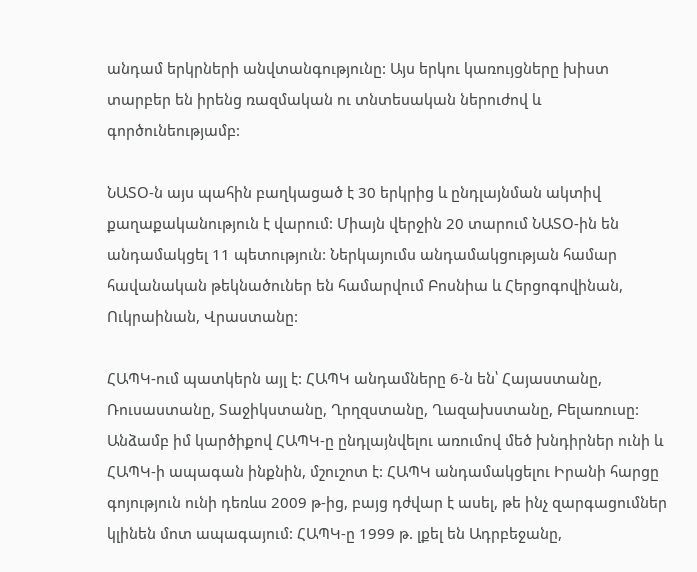անդամ երկրների անվտանգությունը: Այս երկու կառույցները խիստ տարբեր են իրենց ռազմական ու տնտեսական ներուժով և գործունեությամբ:

ՆԱՏՕ‑ն այս պահին բաղկացած է 30 երկրից և ընդլայնման ակտիվ քաղաքականություն է վարում: Միայն վերջին 20 տարում ՆԱՏՕ-ին են անդամակցել 11 պետություն: Ներկայումս անդամակցության համար հավանական թեկնածուներ են համարվում Բոսնիա և Հերցոգովինան, Ուկրաինան, Վրաստանը:

ՀԱՊԿ-ում պատկերն այլ է: ՀԱՊԿ անդամները 6‑ն են՝ Հայաստանը, Ռուսաստանը, Տաջիկստանը, Ղրղզստանը, Ղազախստանը, Բելառուսը: Անձամբ իմ կարծիքով ՀԱՊԿ‑ը ընդլայնվելու առումով մեծ խնդիրներ ունի և ՀԱՊԿ‑ի ապագան ինքնին, մշուշոտ է: ՀԱՊԿ անդամակցելու Իրանի հարցը գոյություն ունի դեռևս 2009 թ‑ից, բայց դժվար է ասել, թե ինչ զարգացումներ կլինեն մոտ ապագայում: ՀԱՊԿ‑ը 1999 թ. լքել են Ադրբեջանը,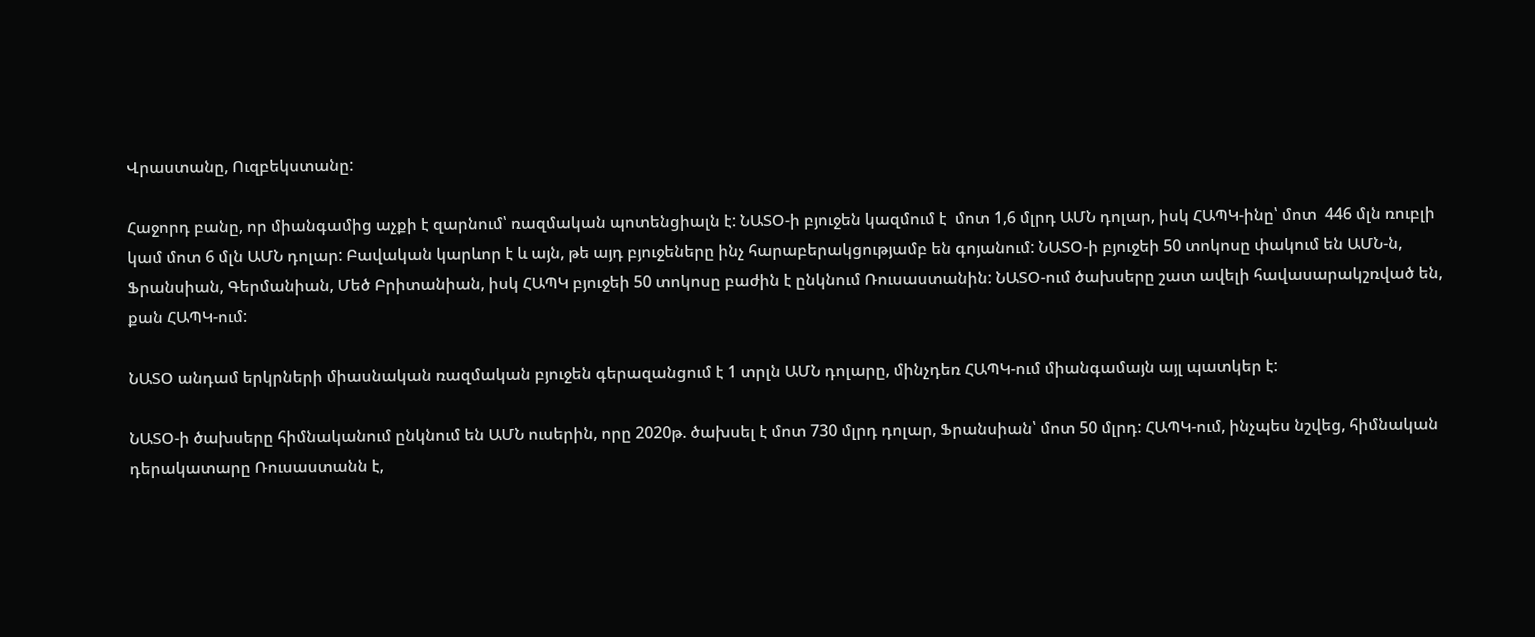Վրաստանը, Ուզբեկստանը:

Հաջորդ բանը, որ միանգամից աչքի է զարնում՝ ռազմական պոտենցիալն է: ՆԱՏՕ‑ի բյուջեն կազմում է  մոտ 1,6 մլրդ ԱՄՆ դոլար, իսկ ՀԱՊԿ-ինը՝ մոտ  446 մլն ռուբլի կամ մոտ 6 մլն ԱՄՆ դոլար: Բավական կարևոր է և այն, թե այդ բյուջեները ինչ հարաբերակցությամբ են գոյանում: ՆԱՏՕ‑ի բյուջեի 50 տոկոսը փակում են ԱՄՆ‑ն, Ֆրանսիան, Գերմանիան, Մեծ Բրիտանիան, իսկ ՀԱՊԿ բյուջեի 50 տոկոսը բաժին է ընկնում Ռուսաստանին: ՆԱՏՕ-ում ծախսերը շատ ավելի հավասարակշռված են, քան ՀԱՊԿ-ում:

ՆԱՏՕ անդամ երկրների միասնական ռազմական բյուջեն գերազանցում է 1 տրլն ԱՄՆ դոլարը, մինչդեռ ՀԱՊԿ-ում միանգամայն այլ պատկեր է:

ՆԱՏՕ‑ի ծախսերը հիմնականում ընկնում են ԱՄՆ ուսերին, որը 2020թ. ծախսել է մոտ 730 մլրդ դոլար, Ֆրանսիան՝ մոտ 50 մլրդ: ՀԱՊԿ-ում, ինչպես նշվեց, հիմնական դերակատարը Ռուսաստանն է,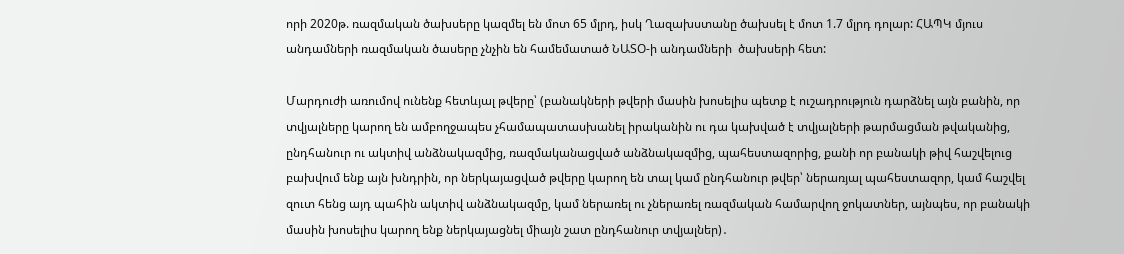որի 2020թ. ռազմական ծախսերը կազմել են մոտ 65 մլրդ, իսկ Ղազախստանը ծախսել է մոտ 1.7 մլրդ դոլար: ՀԱՊԿ մյուս անդամների ռազմական ծասերը չնչին են համեմատած ՆԱՏՕ‑ի անդամների  ծախսերի հետ:

Մարդուժի առումով ունենք հետևյալ թվերը՝ (բանակների թվերի մասին խոսելիս պետք է ուշադրություն դարձնել այն բանին, որ տվյալները կարող են ամբողջապես չհամապատասխանել իրականին ու դա կախված է տվյալների թարմացման թվականից, ընդհանուր ու ակտիվ անձնակազմից, ռազմականացված անձնակազմից, պահեստազորից, քանի որ բանակի թիվ հաշվելուց բախվում ենք այն խնդրին, որ ներկայացված թվերը կարող են տալ կամ ընդհանուր թվեր՝ ներառյալ պահեստազոր, կամ հաշվել զուտ հենց այդ պահին ակտիվ անձնակազմը, կամ ներառել ու չներառել ռազմական համարվող ջոկատներ, այնպես, որ բանակի մասին խոսելիս կարող ենք ներկայացնել միայն շատ ընդհանուր տվյալներ)․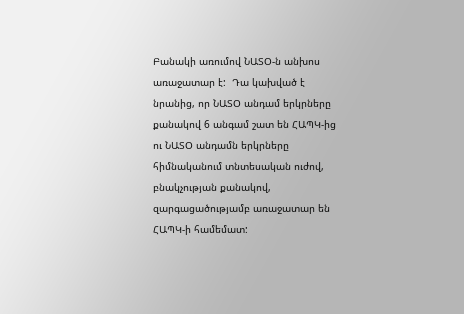Բանակի առումով ՆԱՏՕ‑ն անխոս առաջատար է:  Դա կախված է նրանից, որ ՆԱՏՕ անդամ երկրները քանակով 6 անգամ շատ են ՀԱՊԿ-ից ու ՆԱՏՕ անդամն երկրները հիմնականում տնտեսական ուժով, բնակչության քանակով, զարգացածությամբ առաջատար են ՀԱՊԿ‑ի համեմատ: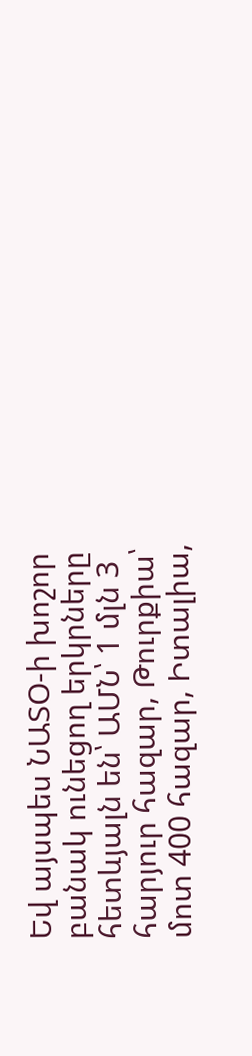Եվ այսպես ՆԱՏՕ‑ի խոշոր բանակ ունեցող երկրները հետևյալն են՝ ԱՄՆ՝ 1 մլն 3 հարյուր հազար, Թուրքիա՝ մոտ 400 հազար, Իտալիա,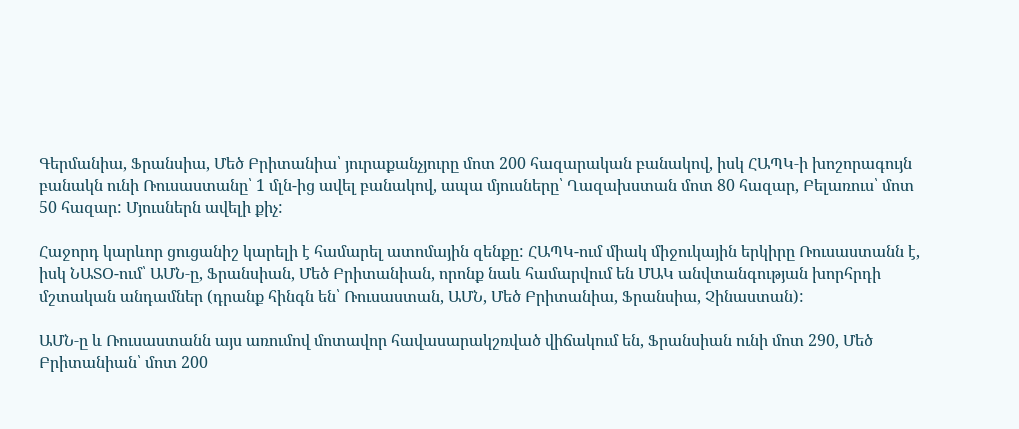Գերմանիա, Ֆրանսիա, Մեծ Բրիտանիա՝ յուրաքանչյուրը մոտ 200 հազարական բանակով, իսկ ՀԱՊԿ‑ի խոշորագույն բանակն ունի Ռուսաստանը՝ 1 մլն-ից ավել բանակով, ապա մյուսները՝ Ղազախստան մոտ 80 հազար, Բելառուս՝ մոտ 50 հազար: Մյուսներն ավելի քիչ:

Հաջորդ կարևոր ցուցանիշ կարելի է համարել ատոմային զենքը: ՀԱՊԿ-ում միակ միջուկային երկիրը Ռուսաստանն է, իսկ ՆԱՏՕ-ում՝ ԱՄՆ‑ը, Ֆրանսիան, Մեծ Բրիտանիան, որոնք նաև համարվում են ՄԱԿ անվտանգության խորհրդի մշտական անդամներ (դրանք հինգն են՝ Ռուսաստան, ԱՄՆ, Մեծ Բրիտանիա, Ֆրանսիա, Չինաստան):

ԱՄՆ‑ը և Ռուսաստանն այս առումով մոտավոր հավասարակշռված վիճակում են, Ֆրանսիան ունի մոտ 290, Մեծ Բրիտանիան՝ մոտ 200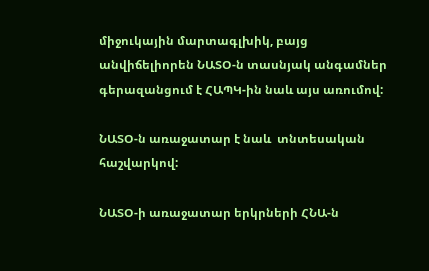միջուկային մարտագլխիկ, բայց անվիճելիորեն ՆԱՏՕ‑ն տասնյակ անգամներ գերազանցում է ՀԱՊԿ-ին նաև այս առումով:

ՆԱՏՕ‑ն առաջատար է նաև  տնտեսական հաշվարկով:

ՆԱՏՕ‑ի առաջատար երկրների ՀՆԱ‑ն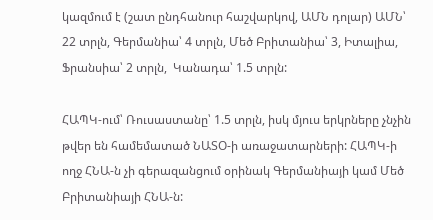կազմում է (շատ ընդհանուր հաշվարկով, ԱՄՆ դոլար) ԱՄՆ՝ 22 տրլն, Գերմանիա՝ 4 տրլն, Մեծ Բրիտանիա՝ 3, Իտալիա, Ֆրանսիա՝ 2 տրլն,  Կանադա՝ 1.5 տրլն:

ՀԱՊԿ-ում՝ Ռուսաստանը՝ 1.5 տրլն, իսկ մյուս երկրները չնչին թվեր են համեմատած ՆԱՏՕ‑ի առաջատարների: ՀԱՊԿ‑ի ողջ ՀՆԱ‑ն չի գերազանցում օրինակ Գերմանիայի կամ Մեծ Բրիտանիայի ՀՆԱ‑ն: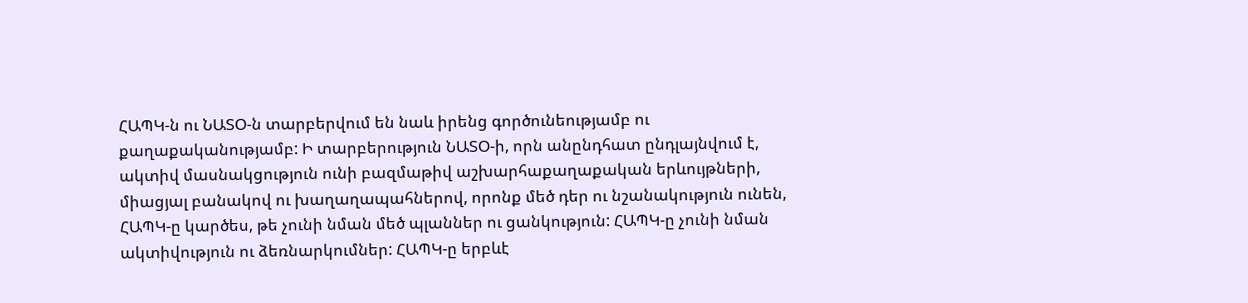ՀԱՊԿ‑ն ու ՆԱՏՕ‑ն տարբերվում են նաև իրենց գործունեությամբ ու քաղաքականությամբ: Ի տարբերություն ՆԱՏՕ‑ի, որն անընդհատ ընդլայնվում է, ակտիվ մասնակցություն ունի բազմաթիվ աշխարհաքաղաքական երևույթների, միացյալ բանակով ու խաղաղապահներով, որոնք մեծ դեր ու նշանակություն ունեն, ՀԱՊԿ‑ը կարծես, թե չունի նման մեծ պլաններ ու ցանկություն: ՀԱՊԿ‑ը չունի նման ակտիվություն ու ձեռնարկումներ: ՀԱՊԿ‑ը երբևէ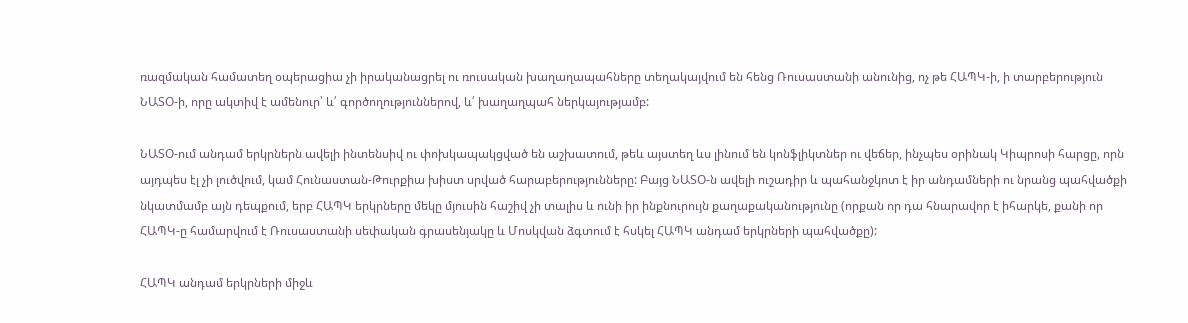ռազմական համատեղ օպերացիա չի իրականացրել ու ռուսական խաղաղապահները տեղակայվում են հենց Ռուսաստանի անունից, ոչ թե ՀԱՊԿ‑ի, ի տարբերություն ՆԱՏՕ‑ի, որը ակտիվ է ամենուր՝ և՛ գործողություններով, և՛ խաղաղպահ ներկայությամբ:

ՆԱՏՕ-ում անդամ երկրներն ավելի ինտենսիվ ու փոխկապակցված են աշխատում, թեև այստեղ ևս լինում են կոնֆլիկտներ ու վեճեր, ինչպես օրինակ Կիպրոսի հարցը, որն այդպես էլ չի լուծվում, կամ Հունաստան-Թուրքիա խիստ սրված հարաբերությունները: Բայց ՆԱՏՕ‑ն ավելի ուշադիր և պահանջկոտ է իր անդամների ու նրանց պահվածքի նկատմամբ այն դեպքում, երբ ՀԱՊԿ երկրները մեկը մյուսին հաշիվ չի տալիս և ունի իր ինքնուրույն քաղաքականությունը (որքան որ դա հնարավոր է իհարկե, քանի որ ՀԱՊԿ‑ը համարվում է Ռուսաստանի սեփական գրասենյակը և Մոսկվան ձգտում է հսկել ՀԱՊԿ անդամ երկրների պահվածքը):

ՀԱՊԿ անդամ երկրների միջև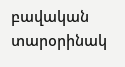բավական տարօրինակ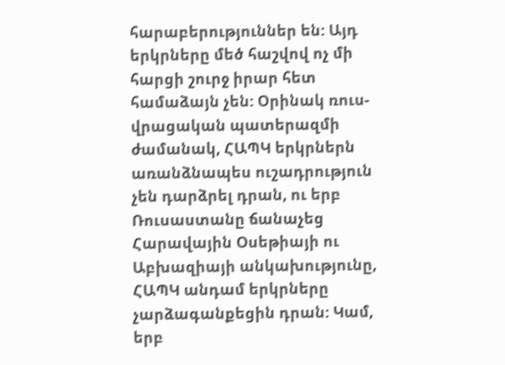հարաբերություններ են: Այդ երկրները մեծ հաշվով ոչ մի հարցի շուրջ իրար հետ համաձայն չեն: Օրինակ ռուս-վրացական պատերազմի ժամանակ, ՀԱՊԿ երկրներն առանձնապես ուշադրություն չեն դարձրել դրան, ու երբ Ռուսաստանը ճանաչեց Հարավային Օսեթիայի ու Աբխազիայի անկախությունը, ՀԱՊԿ անդամ երկրները չարձագանքեցին դրան: Կամ, երբ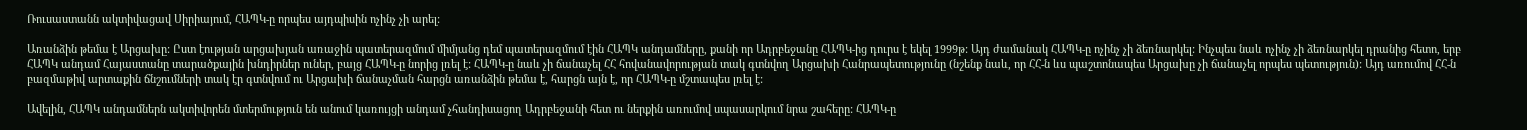Ռուսաստանն ակտիվացավ Սիրիայում, ՀԱՊԿ‑ը որպես այդպիսին ոչինչ չի արել:

Առանձին թեմա է Արցախը: Ըստ էության արցախյան առաջին պատերազմում միմյանց դեմ պատերազմում էին ՀԱՊԿ անդամները, քանի որ Ադրբեջանը ՀԱՊԿ-ից դուրս է եկել 1999թ: Այդ ժամանակ ՀԱՊԿ‑ը ոչինչ չի ձեռնարկել: Ինչպես նաև ոչինչ չի ձեռնարկել դրանից հետո, երբ ՀԱՊԿ անդամ Հայաստանը տարածքային խնդիրներ ուներ, բայց ՀԱՊԿ‑ը նորից լռել է: ՀԱՊԿ‑ը նաև չի ճանաչել ՀՀ հովանավորության տակ գտնվող Արցախի Հանրապետությունը (նշենք նաև, որ ՀՀ‑ն ևս պաշտոնապես Արցախը չի ճանաչել որպես պետություն): Այդ առումով ՀՀ‑ն բազմաթիվ արտաքին ճնշումների տակ էր գտնվում ու Արցախի ճանաչման հարցն առանձին թեմա է, հարցն այն է, որ ՀԱՊԿ‑ը մշտապես լռել է:

Ավելին, ՀԱՊԿ անդամներն ակտիվորեն մտերմություն են անում կառույցի անդամ չհանդիսացող Ադրբեջանի հետ ու ներքին առումով սպասարկում նրա շահերը: ՀԱՊԿ‑ը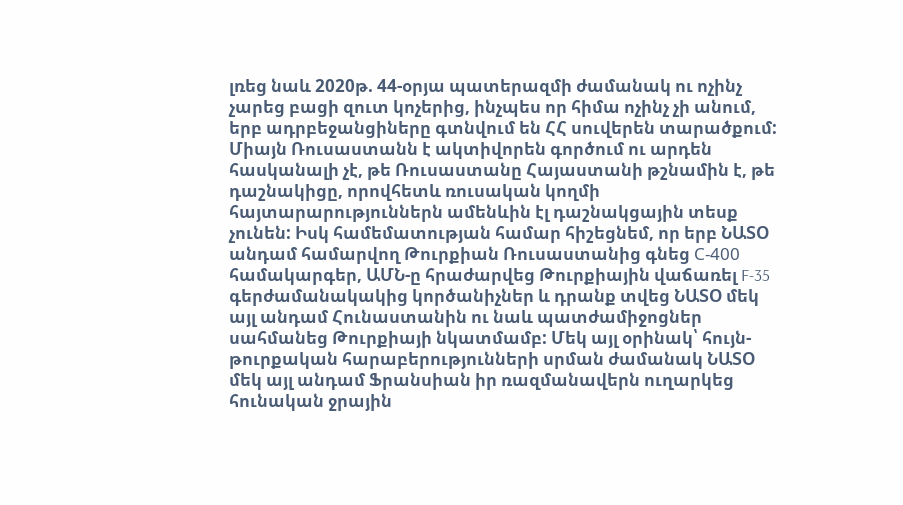լռեց նաև 2020թ. 44-օրյա պատերազմի ժամանակ ու ոչինչ չարեց բացի զուտ կոչերից, ինչպես որ հիմա ոչինչ չի անում, երբ ադրբեջանցիները գտնվում են ՀՀ սուվերեն տարածքում: Միայն Ռուսաստանն է ակտիվորեն գործում ու արդեն հասկանալի չէ, թե Ռուսաստանը Հայաստանի թշնամին է, թե դաշնակիցը, որովհետև ռուսական կողմի հայտարարություններն ամենևին էլ դաշնակցային տեսք չունեն: Իսկ համեմատության համար հիշեցնեմ, որ երբ ՆԱՏՕ անդամ համարվող Թուրքիան Ռուսաստանից գնեց С‑400 համակարգեր, ԱՄՆ‑ը հրաժարվեց Թուրքիային վաճառել F‑35  գերժամանակակից կործանիչներ և դրանք տվեց ՆԱՏՕ մեկ այլ անդամ Հունաստանին ու նաև պատժամիջոցներ սահմանեց Թուրքիայի նկատմամբ: Մեկ այլ օրինակ՝ հույն-թուրքական հարաբերությունների սրման ժամանակ ՆԱՏՕ մեկ այլ անդամ Ֆրանսիան իր ռազմանավերն ուղարկեց հունական ջրային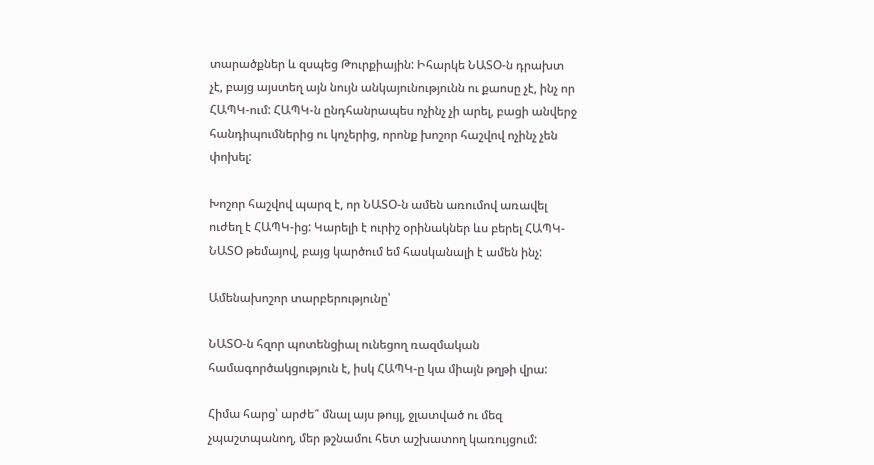տարածքներ և զսպեց Թուրքիային: Իհարկե ՆԱՏՕ‑ն դրախտ չէ, բայց այստեղ այն նույն անկայունությունն ու քաոսը չէ, ինչ որ ՀԱՊԿ-ում: ՀԱՊԿ‑ն ընդհանրապես ոչինչ չի արել, բացի անվերջ հանդիպումներից ու կոչերից, որոնք խոշոր հաշվով ոչինչ չեն փոխել:

Խոշոր հաշվով պարզ է, որ ՆԱՏՕ‑ն ամեն առումով առավել ուժեղ է ՀԱՊԿ-ից: Կարելի է ուրիշ օրինակներ ևս բերել ՀԱՊԿ-ՆԱՏՕ թեմայով, բայց կարծում եմ հասկանալի է ամեն ինչ:

Ամենախոշոր տարբերությունը՝

ՆԱՏՕ‑ն հզոր պոտենցիալ ունեցող ռազմական համագործակցություն է, իսկ ՀԱՊԿ‑ը կա միայն թղթի վրա:

Հիմա հարց՝ արժե՞ մնալ այս թույլ, ջլատված ու մեզ չպաշտպանող, մեր թշնամու հետ աշխատող կառույցում: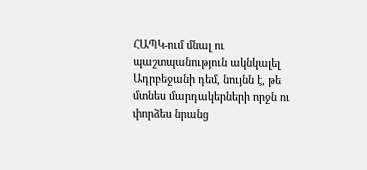ՀԱՊԿ-ում մնալ ու պաշտպանություն ակնկալել Ադրբեջանի դեմ, նույնն է, թե մտնես մարդակերների որջն ու փորձես նրանց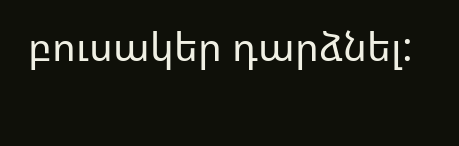բուսակեր դարձնել: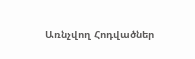Առնչվող Հոդվածներ